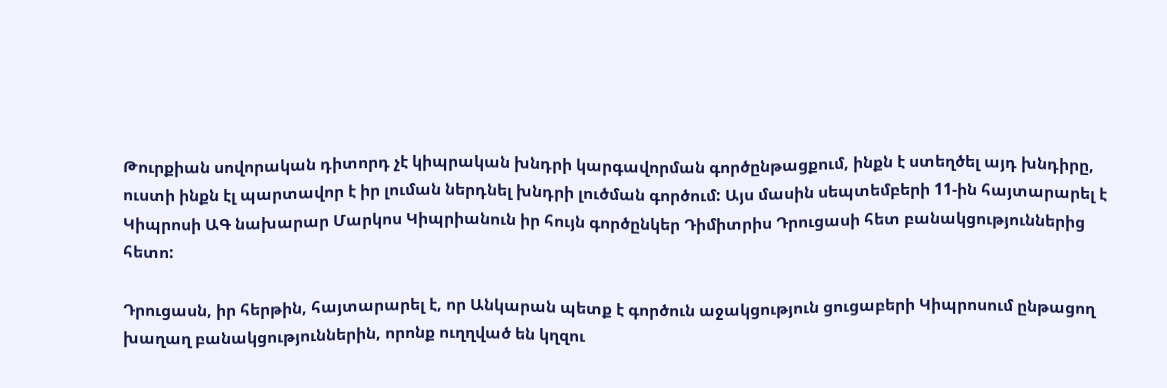Թուրքիան սովորական դիտորդ չէ կիպրական խնդրի կարգավորման գործընթացքում, ինքն է ստեղծել այդ խնդիրը, ուստի ինքն էլ պարտավոր է իր լուման ներդնել խնդրի լուծման գործում: Այս մասին սեպտեմբերի 11-ին հայտարարել է Կիպրոսի ԱԳ նախարար Մարկոս Կիպրիանուն իր հույն գործընկեր Դիմիտրիս Դրուցասի հետ բանակցություններից հետո:

Դրուցասն, իր հերթին, հայտարարել է, որ Անկարան պետք է գործուն աջակցություն ցուցաբերի Կիպրոսում ընթացող խաղաղ բանակցություններին, որոնք ուղղված են կղզու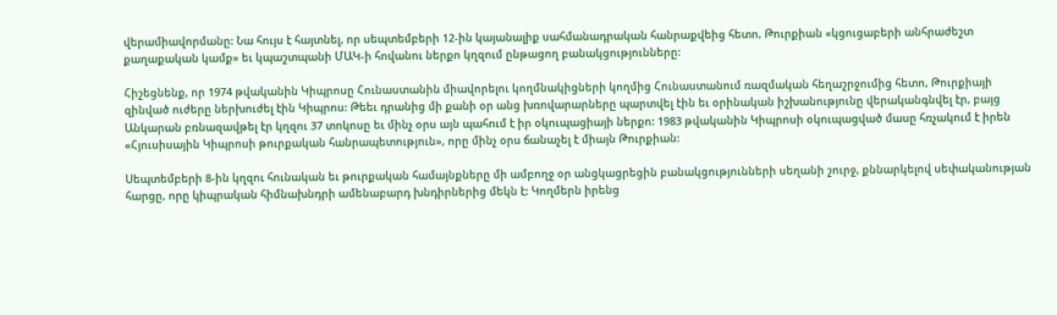վերամիավորմանը: Նա հույս է հայտնել, որ սեպտեմբերի 12-ին կայանալիք սահմանադրական հանրաքվեից հետո, Թուրքիան «կցուցաբերի անհրաժեշտ քաղաքական կամք» եւ կպաշտպանի ՄԱԿ-ի հովանու ներքո կղզում ընթացող բանակցությունները:

Հիշեցնենք, որ 1974 թվականին Կիպրոսը Հունաստանին միավորելու կողմնակիցների կողմից Հունաստանում ռազմական հեղաշրջումից հետո, Թուրքիայի զինված ուժերը ներխուժել էին Կիպրոս: Թեեւ դրանից մի քանի օր անց խռովարարները պարտվել էին եւ օրինական իշխանությունը վերականգնվել էր, բայց Անկարան բռնազավթել էր կղզու 37 տոկոսը եւ մինչ օրս այն պահում է իր օկուպացիայի ներքո: 1983 թվականին Կիպրոսի օկուպացված մասը հռչակում է իրեն «Հյուսիսային Կիպրոսի թուրքական հանրապետություն», որը մինչ օրս ճանաչել է միայն Թուրքիան:

Սեպտեմբերի 8-ին կղզու հունական եւ թուրքական համայնքները մի ամբողջ օր անցկացրեցին բանակցությունների սեղանի շուրջ, քննարկելով սեփականության հարցը, որը կիպրական հիմնախնդրի ամենաբարդ խնդիրներից մեկն է: Կողմերն իրենց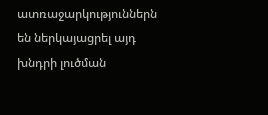ատռաջարկություններն են ներկայացրել այդ խնդրի լուծման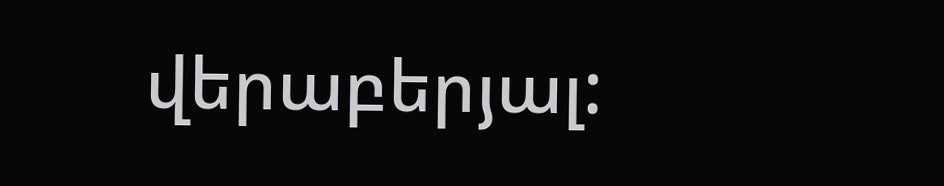վերաբերյալ: